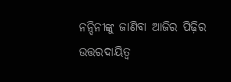ନନ୍ଦିନୀଙ୍କୁ ଜାଣିବା ଆଜିର ପିଢ଼ିର ଉତ୍ତରଦାୟିତ୍ୱ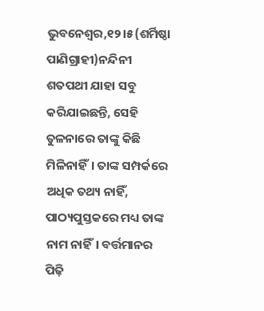ଭୁବନେଶ୍ୱର,୧୨।୫(ଶର୍ମିଷ୍ଠା ପାଣିଗ୍ରାହୀ)ନନ୍ଦିନୀ ଶତପଥୀ ଯାହା ସବୁ କରିଯାଇଛନ୍ତି, ସେହି ତୁଳନାରେ ତାଙ୍କୁ କିଛି ମିଳିନାହିଁ। ତାଙ୍କ ସମ୍ପର୍କରେ ଅଧିକ ତଥ୍ୟ ନାହିଁ, ପାଠ୍ୟପୁସ୍ତକରେ ମଧ୍ୟ ତାଙ୍କ ନାମ ନାହିଁ। ବର୍ତ୍ତମାନର ପିଢ଼ି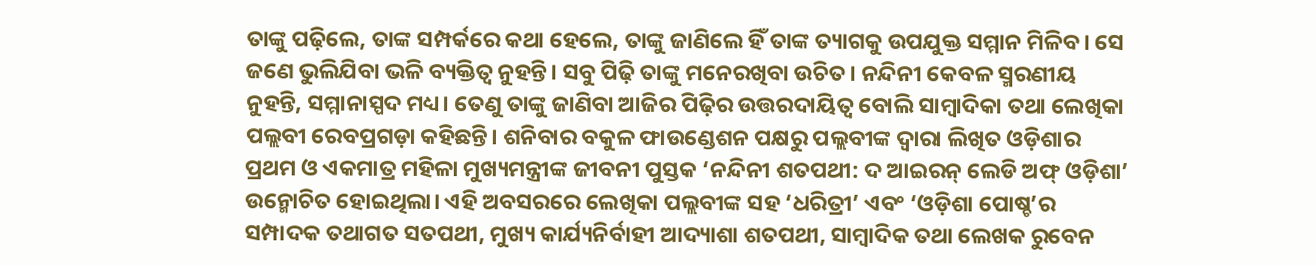ତାଙ୍କୁ ପଢ଼ିଲେ, ତାଙ୍କ ସମ୍ପର୍କରେ କଥା ହେଲେ, ତାଙ୍କୁ ଜାଣିଲେ ହିଁ ତାଙ୍କ ତ୍ୟାଗକୁ ଉପଯୁକ୍ତ ସମ୍ମାନ ମିଳିବ। ସେ ଜଣେ ଭୁଲିଯିବା ଭଳି ବ୍ୟକ୍ତିତ୍ୱ ନୁହନ୍ତି। ସବୁ ପିଢ଼ି ତାଙ୍କୁ ମନେରଖିବା ଉଚିତ। ନନ୍ଦିନୀ କେବଳ ସ୍ମରଣୀୟ ନୁହନ୍ତି, ସମ୍ମାନାସ୍ପଦ ମଧ୍ୟ। ତେଣୁ ତାଙ୍କୁ ଜାଣିବା ଆଜିର ପିଢ଼ିର ଉତ୍ତରଦାୟିତ୍ୱ ବୋଲି ସାମ୍ବାଦିକା ତଥା ଲେଖିକା ପଲ୍ଲବୀ ରେବପ୍ରଗଡ଼ା କହିଛନ୍ତି। ଶନିବାର ବକୁଳ ଫାଉଣ୍ଡେଶନ ପକ୍ଷରୁ ପଲ୍ଲବୀଙ୍କ ଦ୍ୱାରା ଲିଖିତ ଓଡ଼ିଶାର ପ୍ରଥମ ଓ ଏକମାତ୍ର ମହିଳା ମୁଖ୍ୟମନ୍ତ୍ରୀଙ୍କ ଜୀବନୀ ପୁସ୍ତକ ‘ନନ୍ଦିନୀ ଶତପଥୀ: ଦ ଆଇରନ୍‌ ଲେଡି ଅଫ୍‌ ଓଡ଼ିଶା’ ଉନ୍ମୋଚିତ ହୋଇଥିଲା। ଏହି ଅବସରରେ ଲେଖିକା ପଲ୍ଲବୀଙ୍କ ସହ ‘ଧରିତ୍ରୀ’ ଏବଂ ‘ଓଡ଼ିଶା ପୋଷ୍ଚ’ର ସମ୍ପାଦକ ତଥାଗତ ସତପଥୀ, ମୁଖ୍ୟ କାର୍ଯ୍ୟନିର୍ବାହୀ ଆଦ୍ୟାଶା ଶତପଥୀ, ସାମ୍ବାଦିକ ତଥା ଲେଖକ ରୁବେନ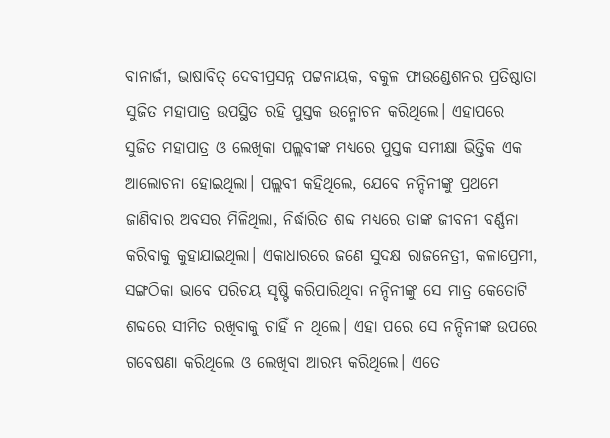ବାନାର୍ଜୀ, ଭାଷାବିତ୍‌ ଦେବୀପ୍ରସନ୍ନ ପଟ୍ଟନାୟକ, ବକୁଳ ଫାଉଣ୍ଡେଶନର ପ୍ରତିଷ୍ଠାତା ସୁଜିତ ମହାପାତ୍ର ଉପସ୍ଥିତ ରହି ପୁସ୍ତକ ଉନ୍ମୋଚନ କରିଥିଲେ। ଏହାପରେ ସୁଜିତ ମହାପାତ୍ର ଓ ଲେଖିକା ପଲ୍ଲବୀଙ୍କ ମଧ୍ୟରେ ପୁସ୍ତକ ସମୀକ୍ଷା ଭିତ୍ତିକ ଏକ ଆଲୋଚନା ହୋଇଥିଲା। ପଲ୍ଲବୀ କହିଥିଲେ, ଯେବେ ନନ୍ଦିନୀଙ୍କୁ ପ୍ରଥମେ ଜାଣିବାର ଅବସର ମିଳିଥିଲା, ନିର୍ଦ୍ଧାରିତ ଶବ୍ଦ ମଧ୍ୟରେ ତାଙ୍କ ଜୀବନୀ ବର୍ଣ୍ଣନା କରିବାକୁ କୁହାଯାଇଥିଲା। ଏକାଧାରରେ ଜଣେ ସୁଦକ୍ଷ ରାଜନେତ୍ରୀ, କଳାପ୍ରେମୀ, ସଙ୍ଗଠିକା ଭାବେ ପରିଚୟ ସୃଷ୍ଟି କରିପାରିଥିବା ନନ୍ଦିନୀଙ୍କୁ ସେ ମାତ୍ର କେତୋଟି ଶବ୍ଦରେ ସୀମିତ ରଖିବାକୁ ଚାହିଁ ନ ଥିଲେ। ଏହା ପରେ ସେ ନନ୍ଦିନୀଙ୍କ ଉପରେ ଗବେଷଣା କରିଥିଲେ ଓ ଲେଖିବା ଆରମ୍ଭ କରିଥିଲେ। ଏତେ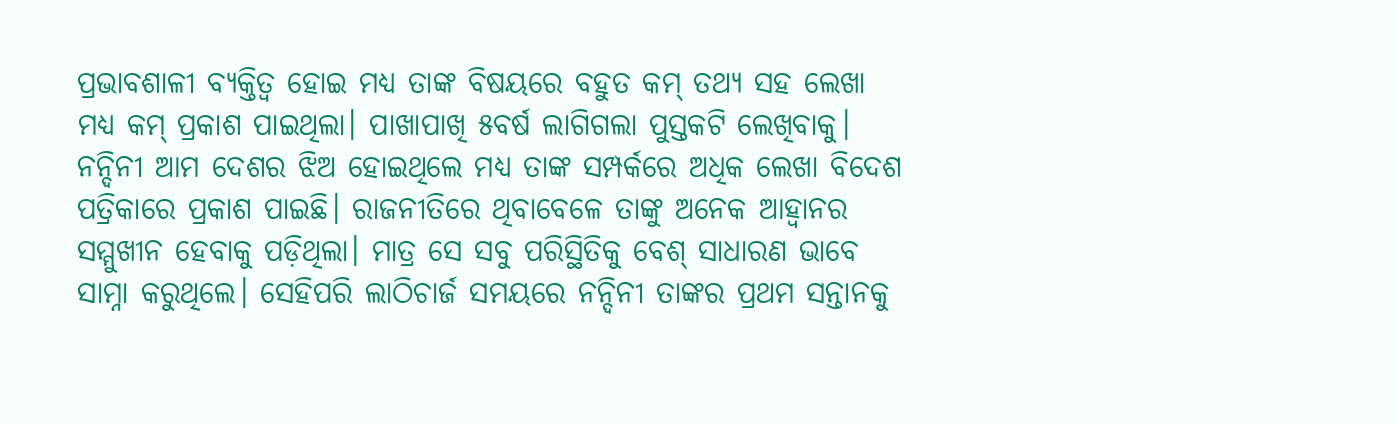ପ୍ରଭାବଶାଳୀ ବ୍ୟକ୍ତିତ୍ୱ ହୋଇ ମଧ୍ୟ ତାଙ୍କ ବିଷୟରେ ବହୁତ କମ୍‌ ତଥ୍ୟ ସହ ଲେଖା ମଧ୍ୟ କମ୍‌ ପ୍ରକାଶ ପାଇଥିଲା। ପାଖାପାଖି ୫ବର୍ଷ ଲାଗିଗଲା ପୁସ୍ତକଟି ଲେଖିବାକୁ। ନନ୍ଦିନୀ ଆମ ଦେଶର ଝିଅ ହୋଇଥିଲେ ମଧ୍ୟ ତାଙ୍କ ସମ୍ପର୍କରେ ଅଧିକ ଲେଖା ବିଦେଶ ପତ୍ରିକାରେ ପ୍ରକାଶ ପାଇଛି। ରାଜନୀତିରେ ଥିବାବେଳେ ତାଙ୍କୁ ଅନେକ ଆହ୍ବାନର ସମ୍ମୁଖୀନ ହେବାକୁ ପଡ଼ିଥିଲା। ମାତ୍ର ସେ ସବୁ ପରିସ୍ଥିତିକୁ ବେଶ୍‌ ସାଧାରଣ ଭାବେ ସାମ୍ନା କରୁଥିଲେ। ସେହିପରି ଲାଠିଚାର୍ଜ ସମୟରେ ନନ୍ଦିନୀ ତାଙ୍କର ପ୍ରଥମ ସନ୍ତାନକୁ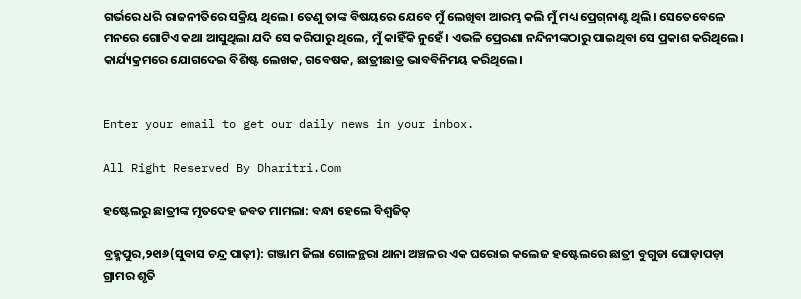ଗର୍ଭରେ ଧରି ରାଜନୀତିରେ ସକ୍ରିୟ ଥିଲେ। ତେଣୁ ତାଙ୍କ ବିଷୟରେ ଯେବେ ମୁଁ ଲେଖିବା ଆରମ୍ଭ କଲି ମୁଁ ମଧ୍ୟ ପ୍ରେଗ୍‌ନାଣ୍ଟ ଥିଲି। ସେତେବେଳେ ମନରେ ଗୋଟିଏ କଥା ଆସୁଥିଲା ଯଦି ସେ କରିପାରୁ ଥିଲେ, ମୁଁ କାହିଁକି ନୁହେଁ। ଏଭଳି ପ୍ରେରଣା ନନ୍ଦିନୀଙ୍କଠାରୁ ପାଇଥିବା ସେ ପ୍ରକାଶ କରିଥିଲେ। କାର୍ଯ୍ୟକ୍ରମରେ ଯୋଗଦେଇ ବିଶିଷ୍ଟ ଲେଖକ, ଗବେଷକ, ଛାତ୍ରୀଛାତ୍ର ଭାବବିନିମୟ କରିଥିଲେ।


Enter your email to get our daily news in your inbox.

All Right Reserved By Dharitri.Com

ହଷ୍ଟେଲରୁ ଛାତ୍ରୀଙ୍କ ମୃତଦେହ ଜବତ ମାମଲା: ବନ୍ଧା ହେଲେ ବିଶ୍ୱଜିତ୍‌

ବ୍ରହ୍ମପୁର,୨୧ା୬(ସୁବାସ ଚନ୍ଦ୍ର ପାଢ଼ୀ): ଗଞ୍ଜାମ ଜିଲା ଗୋଳନ୍ଥରା ଥାନା ଅଞ୍ଚଳର ଏକ ଘରୋଇ କଲେଜ ହଷ୍ଟେଲରେ ଛାତ୍ରୀ ବୁଗୁଡା ଘୋଡ଼ାପଡ଼ା ଗ୍ରାମର ଶୃତି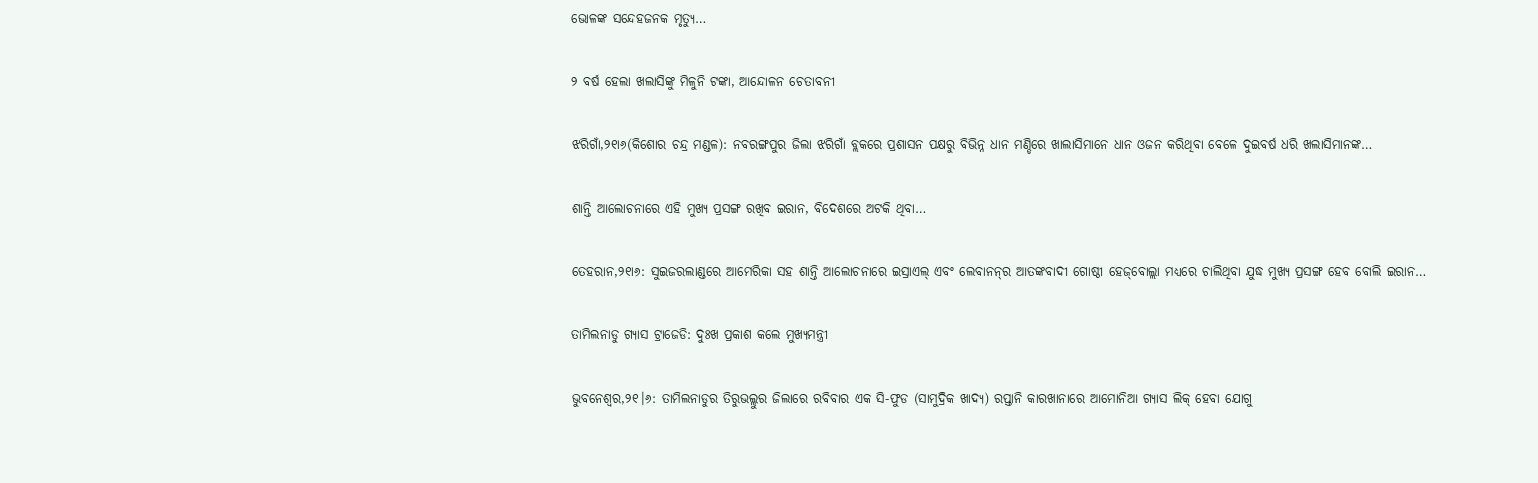ଭୋଳଙ୍କ ସନ୍ଦେହଜନକ ମୃତ୍ୟୁ…

୨ ବର୍ଷ ହେଲା ଖଲାସିଙ୍କୁ ମିଳୁନି ଟଙ୍କା, ଆନ୍ଦୋଳନ ଚେତାବନୀ

ଝରିଗାଁ,୨୧ା୬(କିଶୋର ଚନ୍ଦ୍ର ମଣ୍ଡଳ): ନବରଙ୍ଗପୁର ଜିଲା ଝରିଗାଁ ବ୍ଲକରେ ପ୍ରଶାସନ ପକ୍ଷରୁ ବିଭିନ୍ନ ଧାନ ମଣ୍ଡିରେ ଖାଲାସିମାନେ ଧାନ ଓଜନ କରିଥିବା ବେଳେ ଦୁଇବର୍ଷ ଧରି ଖଲାସିମାନଙ୍କ…

ଶାନ୍ତି ଆଲୋଚନାରେ ଏହି ମୁଖ୍ୟ ପ୍ରସଙ୍ଗ ରଖିବ ଇରାନ, ବିଦେଶରେ ଅଟକି ଥିବା…

ତେହରାନ,୨୧ା୬: ସୁଇଜରଲାଣ୍ଡରେ ଆମେରିକା ସହ ଶାନ୍ତି ଆଲୋଚନାରେ ଇସ୍ରାଏଲ୍‌ ଏବଂ ଲେବାନନ୍‌ର ଆତଙ୍କବାଦୀ ଗୋଷ୍ଠୀ ହେଜ୍‌ବୋଲ୍ଲା ମଧ୍ୟରେ ଚାଲିଥିବା ଯୁଦ୍ଧ ମୁଖ୍ୟ ପ୍ରସଙ୍ଗ ହେବ ବୋଲି ଇରାନ…

ତାମିଲନାଡୁ ଗ୍ୟାସ ଟ୍ରାଜେଡି: ଦୁଃଖ ପ୍ରକାଶ କଲେ ମୁଖ୍ୟମନ୍ତ୍ରୀ

ଭୁବନେଶ୍ୱର,୨୧।୬: ତାମିଲନାଡୁର ତିରୁଭଲ୍ଲୁର ଜିଲାରେ ରବିବାର ଏକ ସି-ଫୁଡ (ସାମୁଦ୍ରିକ ଖାଦ୍ୟ) ରପ୍ତାନି କାରଖାନାରେ ଆମୋନିଆ ଗ୍ୟାସ ଲିକ୍‌ ହେବା ଯୋଗୁ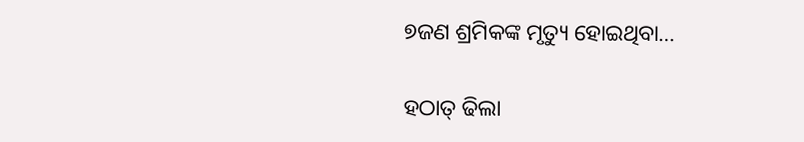୭ଜଣ ଶ୍ରମିକଙ୍କ ମୃତ୍ୟୁ ହୋଇଥିବା…

ହଠାତ୍‌ ଢିଲା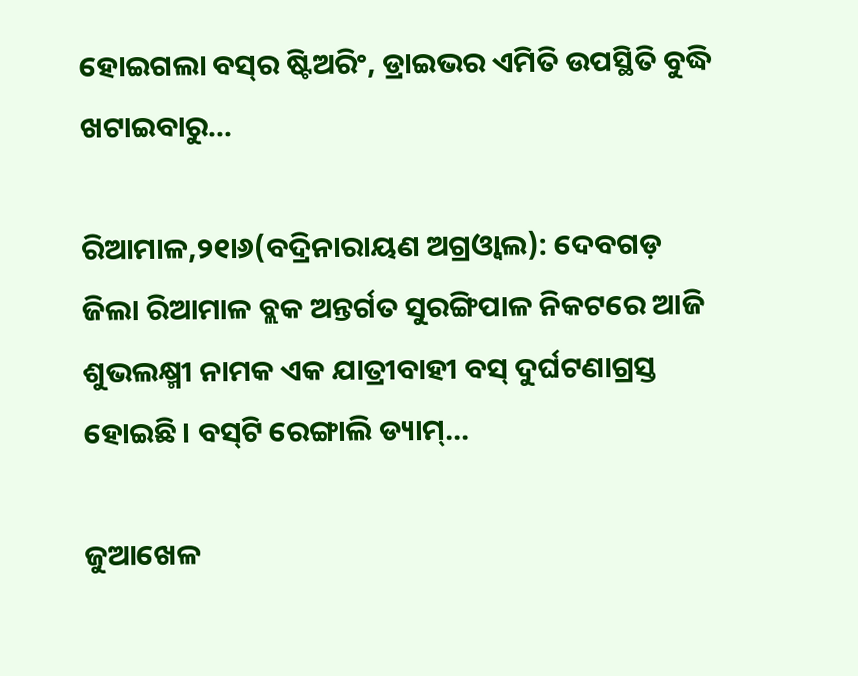ହୋଇଗଲା ବସ୍‌ର ଷ୍ଟିଅରିଂ, ଡ୍ରାଇଭର ଏମିତି ଉପସ୍ଥିତି ବୁଦ୍ଧି ଖଟାଇବାରୁ…

ରିଆମାଳ,୨୧ା୬(ବଦ୍ରିନାରାୟଣ ଅଗ୍ରଓ୍ବାଲ): ଦେବଗଡ଼ ଜିଲା ରିଆମାଳ ବ୍ଲକ ଅନ୍ତର୍ଗତ ସୁରଙ୍ଗିପାଳ ନିକଟରେ ଆଜି ଶୁଭଲକ୍ଷ୍ମୀ ନାମକ ଏକ ଯାତ୍ରୀବାହୀ ବସ୍‌ ଦୁର୍ଘଟଣାଗ୍ରସ୍ତ ହୋଇଛି। ବସ୍‌ଟି ରେଙ୍ଗାଲି ଡ୍ୟାମ୍‌…

ଜୁଆଖେଳ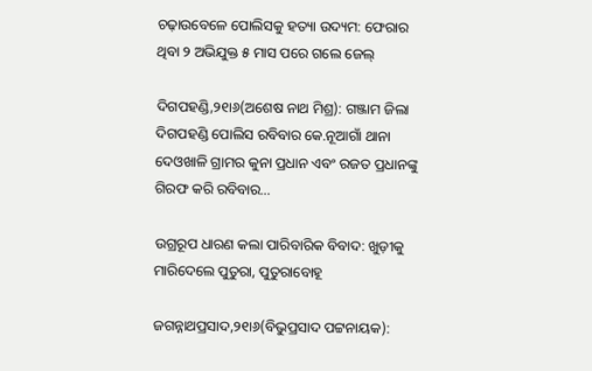ଚଢ଼ାଉବେଳେ ପୋଲିସକୁ ହତ୍ୟା ଉଦ୍ୟମ: ଫେରାର ଥିବା ୨ ଅଭିଯୁକ୍ତ ୫ ମାସ ପରେ ଗଲେ ଜେଲ୍‌

ଦିଗପହଣ୍ଡି,୨୧ା୬(ଅଶେଷ ନାଥ ମିଶ୍ର): ଗଞ୍ଜାମ ଜିଲା ଦିଗପହଣ୍ଡି ପୋଲିସ ରବିବାର କେ.ନୂଆଗାଁ ଥାନା ଦେଓଖାଳି ଗ୍ରାମର କୁନା ପ୍ରଧାନ ଏବଂ ରଜତ ପ୍ରଧାନଙ୍କୁ ଗିରଫ କରି ରବିବାର…

ଉଗ୍ରରୂପ ଧାରଣ କଲା ପାରିବାରିକ ବିବାଦ: ଖୁଡ଼ୀକୁ ମାରିଦେଲେ ପୁତୁରା, ପୁତୁରାବୋହୂ

ଜଗନ୍ନାଥପ୍ରସାଦ,୨୧ା୬(ବିଭୁପ୍ରସାଦ ପଟ୍ଟନାୟକ):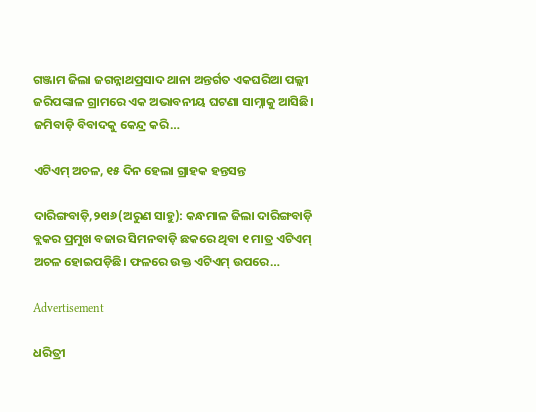ଗଞ୍ଜାମ ଜିଲା ଜଗନ୍ନାଥପ୍ରସାଦ ଥାନା ଅନ୍ତର୍ଗତ ଏକଘରିଆ ପଲ୍ଲୀ ଜରିପଙ୍କାଳ ଗ୍ରାମରେ ଏକ ଅଭାବନୀୟ ଘଟଣା ସାମ୍ନାକୁ ଆସିଛି। ଜମିବାଡ଼ି ବିବାଦକୁ କେନ୍ଦ୍ର କରି…

ଏଟିଏମ୍‌ ଅଚଳ, ୧୫ ଦିନ ହେଲା ଗ୍ରାହକ ହନ୍ତସନ୍ତ

ଦାରିଙ୍ଗବାଡ଼ି,୨୧ା୬(ଅରୁଣ ସାହୁ): କନ୍ଧମାଳ ଜିଲା ଦାରିଙ୍ଗବାଡ଼ି ବ୍ଲକର ପ୍ରମୁଖ ବଜାର ସିମନବାଡ଼ି ଛକରେ ଥିବା ୧ ମାତ୍ର ଏଟିଏମ୍‌ ଅଚଳ ହୋଇପଡ଼ିଛି। ଫଳରେ ଉକ୍ତ ଏଟିଏମ୍‌ ଉପରେ…

Advertisement

ଧରିତ୍ରୀ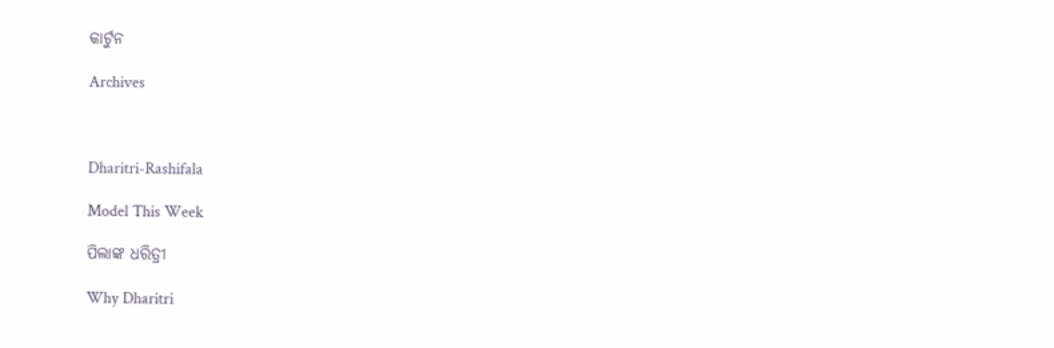କାର୍ଟୁନ

Archives



Dharitri-Rashifala

Model This Week

ପିଲାଙ୍କ ଧରିତ୍ରୀ

Why Dharitri